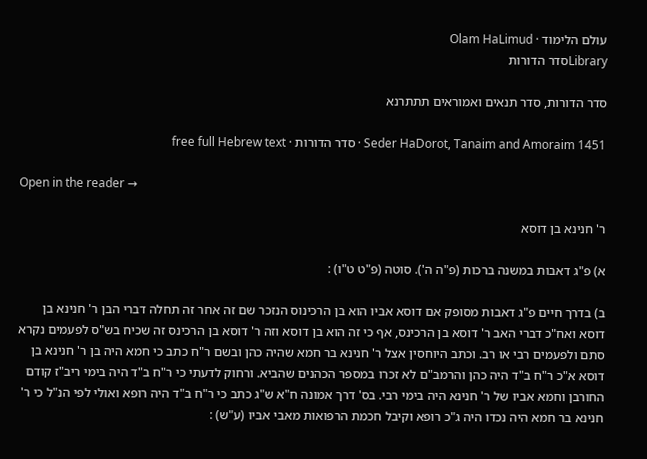עולם הלימוד · Olam HaLimud
Libraryסדר הדורות

סדר הדורות, סדר תנאים ואמוראים תתתרנא

Seder HaDorot, Tanaim and Amoraim 1451 · סדר הדורות · free full Hebrew text

Open in the reader →

ר' חנינא בן דוסא

א) פ"ג דאבות במשנה ברכות (פ"ה ה'). סוטה (פ"ט ט"ו) :

ב) בדרך חיים פ"ג דאבות מסופק אם דוסא אביו הוא בן הרכינוס הנזכר שם זה אחר זה תחלה דברי הבן ר' חנינא בן דוסא ואח"כ דברי האב ר' דוסא בן הרכינס, אף כי זה הוא בן דוסא וזה ר' דוסא בן הרכינס זה שכיח בש"ס לפעמים נקרא סתם ולפעמים רבי או רב. וכתב היוחסין אצל ר' חנינא בר חמא שהיה כהן ובשם ר"ח כתב כי חמא היה בן ר' חנינא בן דוסא א"כ ר"ח ב"ד היה כהן והרמב"ם לא זכרו במספר הכהנים שהביא. ורחוק לדעתי כי ר"ח ב"ד היה בימי ריב"ז קודם החורבן וחמא אביו של ר' חנינא היה בימי רבי. בס' דרך אמונה ח"א ש"ג כתב כי ר"ח ב"ד היה רופא ואולי לפי הנ"ל כי ר' חנינא בר חמא היה נכדו היה ג"כ רופא וקיבל חכמת הרפואות מאבי אביו (ע"ש) :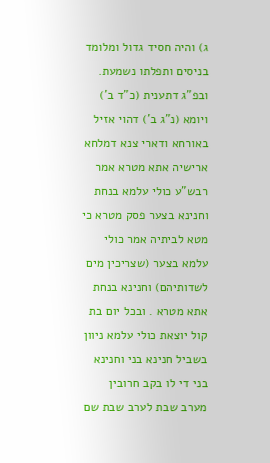ג) והיה חסיד גדול ומלומד בניסים ותפלתו נשמעת. ובפ"ג דתענית (כ"ד ב') ויומא (נ"ג ב') דהוי אזיל באורחא ודארי צנא דמלחא ארישיה אתא מטרא אמר רבש"ע כולי עלמא בנחת וחנינא בצער פסק מטרא כי מטא לביתיה אמר כולי עלמא בצער (שצריכין מים לשדותיהם) וחנינא בנחת אתא מטרא . ובכל יום בת קול יוצאת כולי עלמא ניוון בשביל חנינא בני וחנינא בני די לו בקב חרובין מערב שבת לערב שבת שם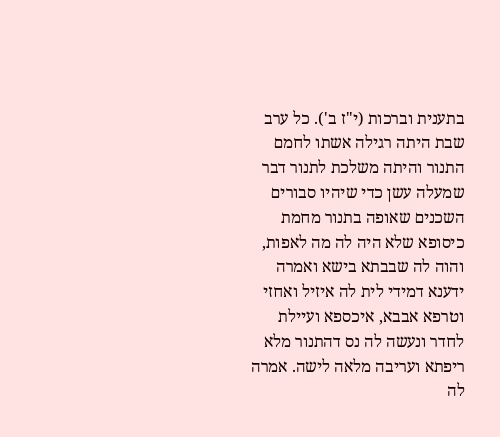בתענית וברכות (י"ז ב'). כל ערב שבת היתה רגילה אשתו לחמם התנור והיתה משלכת לתנור דבר שמעלה עשן כדי שיהיו סבורים השכנים שאופה בתנור מחמת כיסופא שלא היה לה מה לאפות, והוה לה שבבתא בישא ואמרה ידענא דמידי לית לה איזיל ואחזי וטרפא אבבא, איכספא ועיילת לחדר ונעשה לה נס דהתנור מלא ריפתא ועריבה מלאה לישה. אמרה לה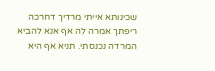שכינותא אייתי מרדיך דחרכה ריפתך אמרה לה אף אנא להביא המרדה נכנסתי. תניא אף היא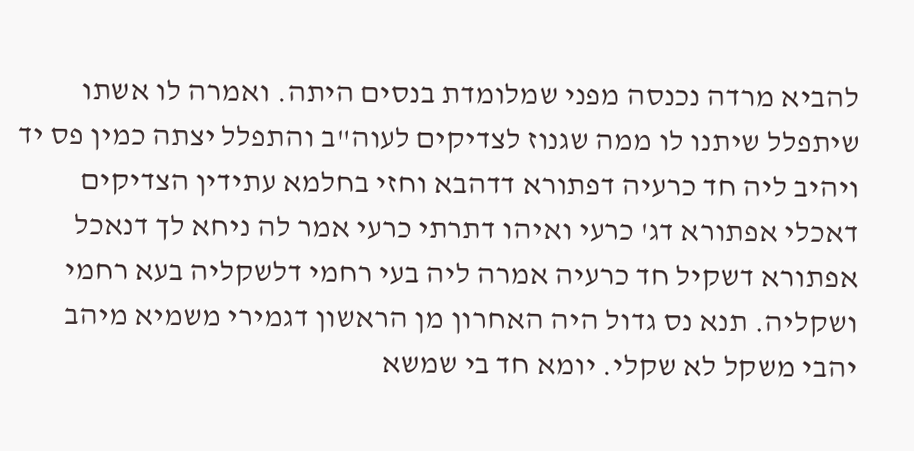להביא מרדה נכנסה מפני שמלומדת בנסים היתה. ואמרה לו אשתו שיתפלל שיתנו לו ממה שגנוז לצדיקים לעוה"ב והתפלל יצתה כמין פס יד ויהיב ליה חד כרעיה דפתורא דדהבא וחזי בחלמא עתידין הצדיקים דאכלי אפתורא דג' כרעי ואיהו דתרתי כרעי אמר לה ניחא לך דנאכל אפתורא דשקיל חד כרעיה אמרה ליה בעי רחמי דלשקליה בעא רחמי ושקליה. תנא נס גדול היה האחרון מן הראשון דגמירי משמיא מיהב יהבי משקל לא שקלי. יומא חד בי שמשא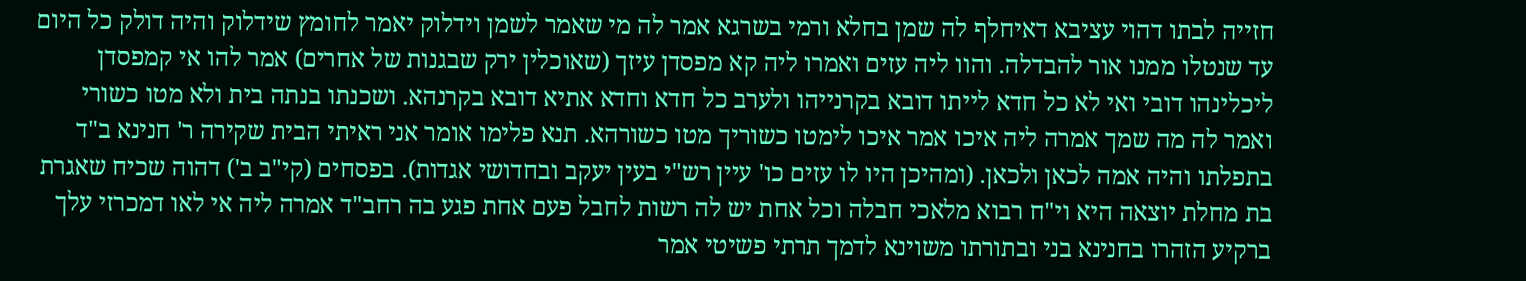חזייה לבתו דהוי עציבא דאיחלף לה שמן בחלא ורמי בשרגא אמר לה מי שאמר לשמן וידלוק יאמר לחומץ שידלוק והיה דולק כל היום עד שנטלו ממנו אור להבדלה. והוו ליה עזים ואמרו ליה קא מפסדן עיזך (שאוכלין ירק שבגנות של אחרים) אמר להו אי קמפסדן ליכלינהו דובי ואי לא כל חדא לייתו דובא בקרנייהו ולערב כל חדא וחדא אתיא דובא בקרנהא. ושכנתו בנתה בית ולא מטו כשורי ואמר לה מה שמך אמרה ליה איכו אמר איכו לימטו כשוריך מטו כשורהא. תנא פלימו אומר אני ראיתי הבית שקירה ר' חנינא ב"ד בתפלתו והיה אמה לכאן ולכאן. (ומהיכן היו לו עזים כו' עיין רש"י בעין יעקב ובחדושי אגדות). בפסחים (קי"ב ב') דהוה שכיח שאגרת בת מחלת יוצאה היא וי"ח רבוא מלאכי חבלה וכל אחת יש לה רשות לחבל פעם אחת פגע בה רחב"ד אמרה ליה אי לאו דמכרזי עלך ברקיע הזהרו בחנינא בני ובתורתו משוינא לדמך תרתי פשיטי אמר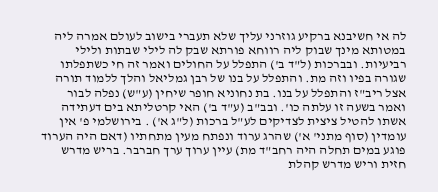לה אי חשיבנא ברקיע גוזרני עליך שלא תעברי בישוב לעולם אמרה ליה במטותא מינך שבוק ליה רווחא פורתא שבק לה לילי שבתות ולילי רביעיות. ובברכות (ל"ד ב') התפלל על החולים ואמר זה חי כשתפלתו שגורה בפיו וזה מת. והתפלל על בנו של רבן גמליאל והלך ללמוד תורה אצל ריב"ז והתפלל על בנו. בת נחוניא חופר שיחין (ע"ש) נפלה לבור ואמר בשעה זו עלתה כו'. ובב"ב (ע"ד ב') האי קרטליתא בים דעתידה אשתו להטיל ציצית לצדיקים לע"ל ברכות (ל"ג א') . בירושלמי פ' אין עומדין (סוף מתני' א') שהרג ערוד ונפתח מעין מתחתיו (דאם היה הערוד פוגע במים תחלה היה רחב"ד מת) עיין ערוך ערך חברבר. בריש מדרש חזית וריש מדרש קהלת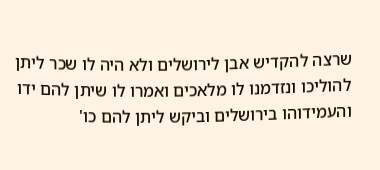שרצה להקדיש אבן לירושלים ולא היה לו שכר ליתן להוליכו ונזדמנו לו מלאכים ואמרו לו שיתן להם ידו והעמידוהו בירושלים וביקש ליתן להם כו'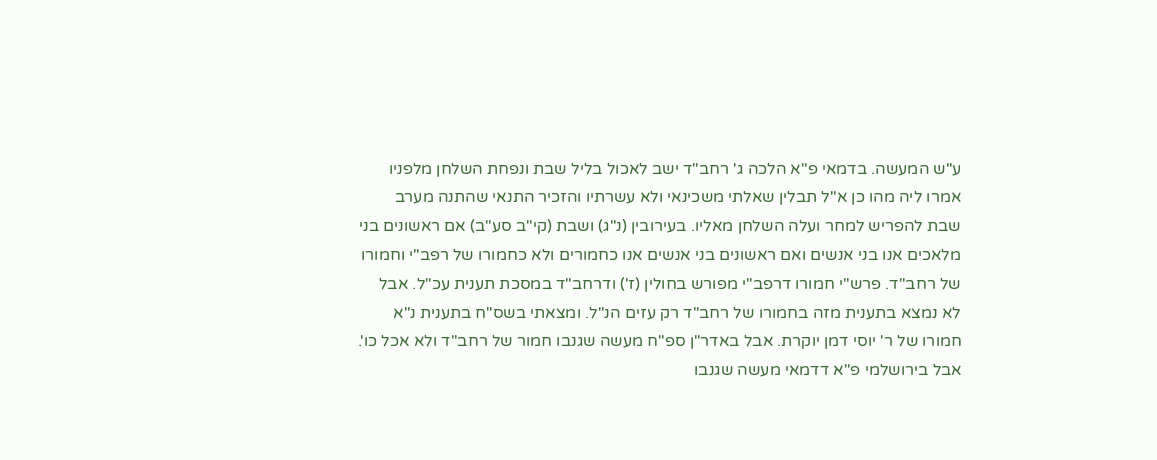ע"ש המעשה. בדמאי פ"א הלכה ג' רחב"ד ישב לאכול בליל שבת ונפחת השלחן מלפניו אמרו ליה מהו כן א"ל תבלין שאלתי משכינאי ולא עשרתיו והזכיר התנאי שהתנה מערב שבת להפריש למחר ועלה השלחן מאליו. בעירובין (נ"ג) ושבת (קי"ב סע"ב) אם ראשונים בני מלאכים אנו בני אנשים ואם ראשונים בני אנשים אנו כחמורים ולא כחמורו של רפב"י וחמורו של רחב"ד. פרש"י חמורו דרפב"י מפורש בחולין (ז') ודרחב"ד במסכת תענית עכ"ל. אבל לא נמצא בתענית מזה בחמורו של רחב"ד רק עזים הנ"ל. ומצאתי בשס"ח בתענית נ"א חמורו של ר' יוסי דמן יוקרת. אבל באדר"ן ספ"ח מעשה שגנבו חמור של רחב"ד ולא אכל כו'. אבל בירושלמי פ"א דדמאי מעשה שגנבו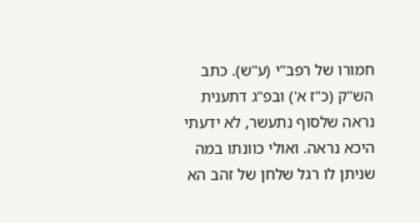חמורו של רפב"י (ע"ש). כתב הש"ק (כ"ז א') ובפ"ג דתענית נראה שלסוף נתעשר, לא ידעתי היכא נראה. ואולי כוונתו במה שניתן לו רגל שלחן של זהב הא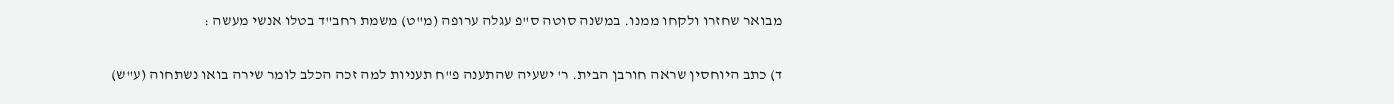מבואר שחזרו ולקחו ממנו. במשנה סוטה ס"פ עגלה ערופה (מ"ט) משמת רחב"ד בטלו אנשי מעשה :

ד) כתב היוחסין שראה חורבן הבית. ר' ישעיה שהתענה פ"ח תעניות למה זכה הכלב לומר שירה בואו נשתחוה (ע"ש)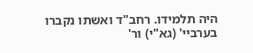היה תלמידו. רחב"ד ואשתו נקברו בערביי' (גא"י) ור'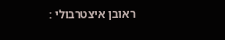ראובן איצטרבולי :